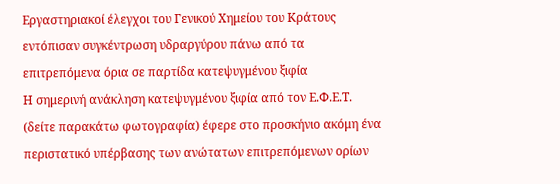Εργαστηριακοί έλεγχοι του Γενικού Χημείου του Κράτους εντόπισαν συγκέντρωση υδραργύρου πάνω από τα επιτρεπόμενα όρια σε παρτίδα κατεψυγμένου ξιφία
Η σημερινή ανάκληση κατεψυγμένου ξιφία από τον Ε.Φ.Ε.Τ. (δείτε παρακάτω φωτογραφία) έφερε στο προσκήνιο ακόμη ένα περιστατικό υπέρβασης των ανώτατων επιτρεπόμενων ορίων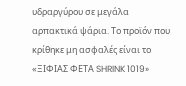υδραργύρου σε μεγάλα αρπακτικά ψάρια. Το προϊόν που κρίθηκε μη ασφαλές είναι το «ΞΙΦΙΑΣ ΦΕΤΑ SHRINK 1019»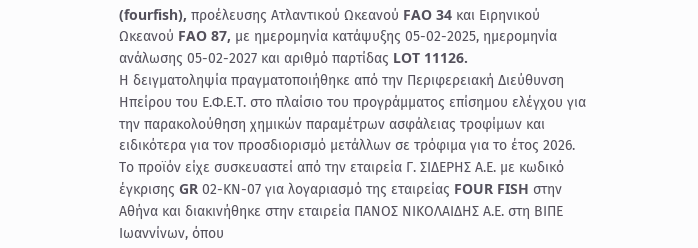(fourfish), προέλευσης Ατλαντικού Ωκεανού FAO 34 και Ειρηνικού Ωκεανού FAO 87, με ημερομηνία κατάψυξης 05-02-2025, ημερομηνία ανάλωσης 05-02-2027 και αριθμό παρτίδας LOT 11126.
Η δειγματοληψία πραγματοποιήθηκε από την Περιφερειακή Διεύθυνση Ηπείρου του Ε.Φ.Ε.Τ. στο πλαίσιο του προγράμματος επίσημου ελέγχου για την παρακολούθηση χημικών παραμέτρων ασφάλειας τροφίμων και ειδικότερα για τον προσδιορισμό μετάλλων σε τρόφιμα για το έτος 2026. Το προϊόν είχε συσκευαστεί από την εταιρεία Γ. ΣΙΔΕΡΗΣ Α.Ε. με κωδικό έγκρισης GR 02-ΚΝ-07 για λογαριασμό της εταιρείας FOUR FISH στην Αθήνα και διακινήθηκε στην εταιρεία ΠΑΝΟΣ ΝΙΚΟΛΑΙΔΗΣ Α.Ε. στη ΒΙΠΕ Ιωαννίνων, όπου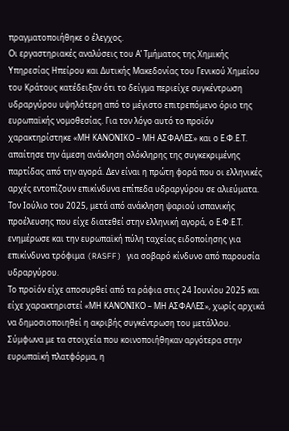πραγματοποιήθηκε ο έλεγχος.
Οι εργαστηριακές αναλύσεις του Α’ Τμήματος της Χημικής Υπηρεσίας Ηπείρου και Δυτικής Μακεδονίας του Γενικού Χημείου του Κράτους κατέδειξαν ότι το δείγμα περιείχε συγκέντρωση υδραργύρου υψηλότερη από το μέγιστο επιτρεπόμενο όριο της ευρωπαϊκής νομοθεσίας. Για τον λόγο αυτό το προϊόν χαρακτηρίστηκε «ΜΗ ΚΑΝΟΝΙΚΟ – ΜΗ ΑΣΦΑΛΕΣ» και ο Ε.Φ.Ε.Τ. απαίτησε την άμεση ανάκληση ολόκληρης της συγκεκριμένης παρτίδας από την αγορά. Δεν είναι η πρώτη φορά που οι ελληνικές αρχές εντοπίζουν επικίνδυνα επίπεδα υδραργύρου σε αλιεύματα. Τον Ιούλιο του 2025, μετά από ανάκληση ψαριού ισπανικής προέλευσης που είχε διατεθεί στην ελληνική αγορά, ο Ε.Φ.Ε.Τ. ενημέρωσε και την ευρωπαϊκή πύλη ταχείας ειδοποίησης για επικίνδυνα τρόφιμα (RASFF) για σοβαρό κίνδυνο από παρουσία υδραργύρου.
Το προϊόν είχε αποσυρθεί από τα ράφια στις 24 Ιουνίου 2025 και είχε χαρακτηριστεί «ΜΗ ΚΑΝΟΝΙΚΟ – ΜΗ ΑΣΦΑΛΕΣ», χωρίς αρχικά να δημοσιοποιηθεί η ακριβής συγκέντρωση του μετάλλου. Σύμφωνα με τα στοιχεία που κοινοποιήθηκαν αργότερα στην ευρωπαϊκή πλατφόρμα, η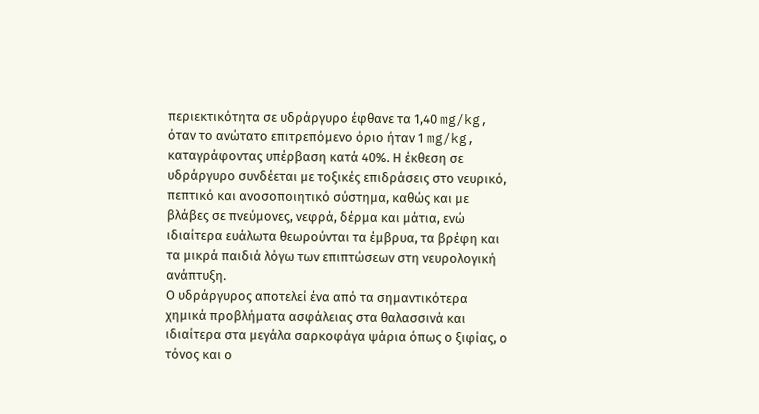περιεκτικότητα σε υδράργυρο έφθανε τα 1,40 mg/kg, όταν το ανώτατο επιτρεπόμενο όριο ήταν 1 mg/kg, καταγράφοντας υπέρβαση κατά 40%. Η έκθεση σε υδράργυρο συνδέεται με τοξικές επιδράσεις στο νευρικό, πεπτικό και ανοσοποιητικό σύστημα, καθώς και με βλάβες σε πνεύμονες, νεφρά, δέρμα και μάτια, ενώ ιδιαίτερα ευάλωτα θεωρούνται τα έμβρυα, τα βρέφη και τα μικρά παιδιά λόγω των επιπτώσεων στη νευρολογική ανάπτυξη.
Ο υδράργυρος αποτελεί ένα από τα σημαντικότερα χημικά προβλήματα ασφάλειας στα θαλασσινά και ιδιαίτερα στα μεγάλα σαρκοφάγα ψάρια όπως ο ξιφίας, ο τόνος και ο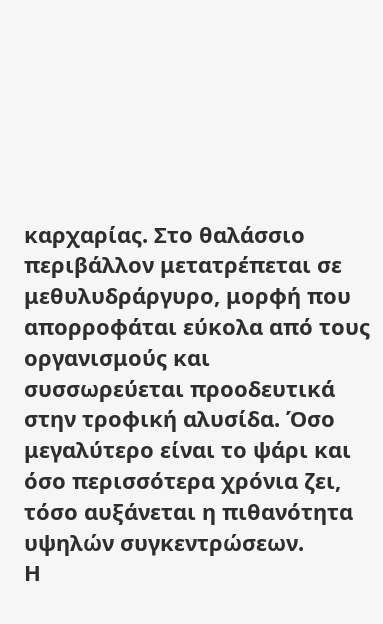καρχαρίας. Στο θαλάσσιο περιβάλλον μετατρέπεται σε μεθυλυδράργυρο, μορφή που απορροφάται εύκολα από τους οργανισμούς και συσσωρεύεται προοδευτικά στην τροφική αλυσίδα. Όσο μεγαλύτερο είναι το ψάρι και όσο περισσότερα χρόνια ζει, τόσο αυξάνεται η πιθανότητα υψηλών συγκεντρώσεων.
Η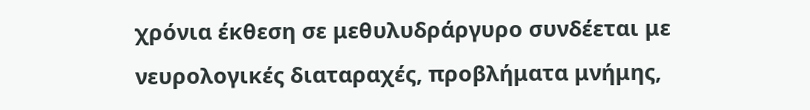χρόνια έκθεση σε μεθυλυδράργυρο συνδέεται με νευρολογικές διαταραχές, προβλήματα μνήμης,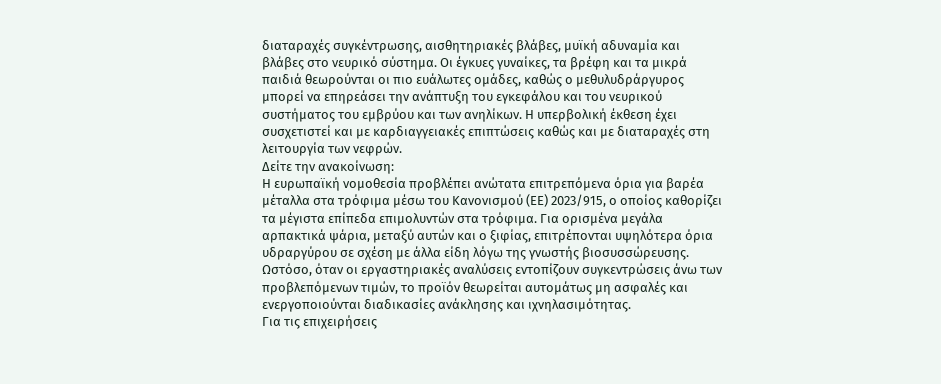διαταραχές συγκέντρωσης, αισθητηριακές βλάβες, μυϊκή αδυναμία και βλάβες στο νευρικό σύστημα. Οι έγκυες γυναίκες, τα βρέφη και τα μικρά παιδιά θεωρούνται οι πιο ευάλωτες ομάδες, καθώς ο μεθυλυδράργυρος μπορεί να επηρεάσει την ανάπτυξη του εγκεφάλου και του νευρικού συστήματος του εμβρύου και των ανηλίκων. Η υπερβολική έκθεση έχει συσχετιστεί και με καρδιαγγειακές επιπτώσεις καθώς και με διαταραχές στη λειτουργία των νεφρών.
Δείτε την ανακοίνωση:
Η ευρωπαϊκή νομοθεσία προβλέπει ανώτατα επιτρεπόμενα όρια για βαρέα μέταλλα στα τρόφιμα μέσω του Κανονισμού (ΕΕ) 2023/915, ο οποίος καθορίζει τα μέγιστα επίπεδα επιμολυντών στα τρόφιμα. Για ορισμένα μεγάλα αρπακτικά ψάρια, μεταξύ αυτών και ο ξιφίας, επιτρέπονται υψηλότερα όρια υδραργύρου σε σχέση με άλλα είδη λόγω της γνωστής βιοσυσσώρευσης. Ωστόσο, όταν οι εργαστηριακές αναλύσεις εντοπίζουν συγκεντρώσεις άνω των προβλεπόμενων τιμών, το προϊόν θεωρείται αυτομάτως μη ασφαλές και ενεργοποιούνται διαδικασίες ανάκλησης και ιχνηλασιμότητας.
Για τις επιχειρήσεις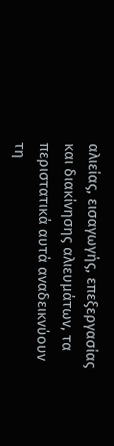αλιείας, εισαγωγής, επεξεργασίας και διακίνησης αλιευμάτων, τα περιστατικά αυτά αναδεικνύουν τη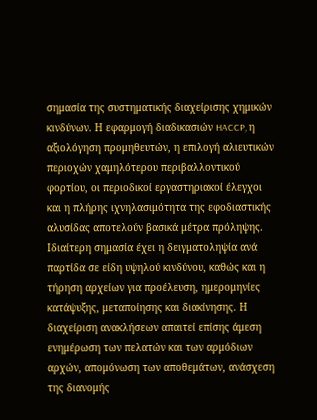σημασία της συστηματικής διαχείρισης χημικών κινδύνων. Η εφαρμογή διαδικασιών HACCP, η αξιολόγηση προμηθευτών, η επιλογή αλιευτικών περιοχών χαμηλότερου περιβαλλοντικού φορτίου, οι περιοδικοί εργαστηριακοί έλεγχοι και η πλήρης ιχνηλασιμότητα της εφοδιαστικής αλυσίδας αποτελούν βασικά μέτρα πρόληψης. Ιδιαίτερη σημασία έχει η δειγματοληψία ανά παρτίδα σε είδη υψηλού κινδύνου, καθώς και η τήρηση αρχείων για προέλευση, ημερομηνίες κατάψυξης, μεταποίησης και διακίνησης. Η διαχείριση ανακλήσεων απαιτεί επίσης άμεση ενημέρωση των πελατών και των αρμόδιων αρχών, απομόνωση των αποθεμάτων, ανάσχεση της διανομής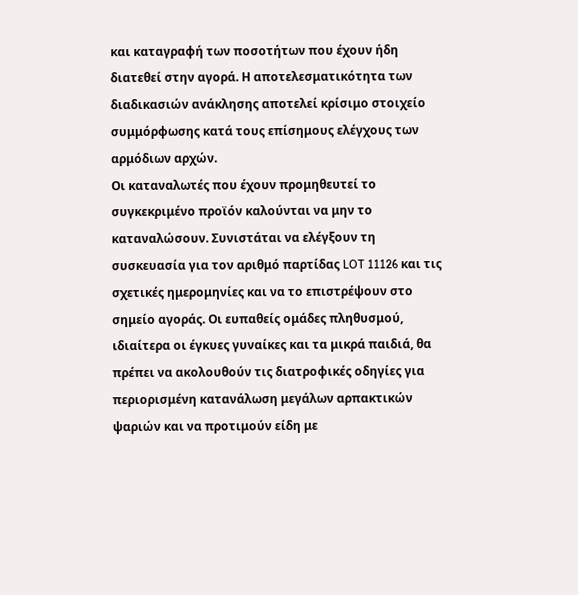και καταγραφή των ποσοτήτων που έχουν ήδη διατεθεί στην αγορά. Η αποτελεσματικότητα των διαδικασιών ανάκλησης αποτελεί κρίσιμο στοιχείο συμμόρφωσης κατά τους επίσημους ελέγχους των αρμόδιων αρχών.
Οι καταναλωτές που έχουν προμηθευτεί το συγκεκριμένο προϊόν καλούνται να μην το καταναλώσουν. Συνιστάται να ελέγξουν τη συσκευασία για τον αριθμό παρτίδας LOT 11126 και τις σχετικές ημερομηνίες και να το επιστρέψουν στο σημείο αγοράς. Οι ευπαθείς ομάδες πληθυσμού, ιδιαίτερα οι έγκυες γυναίκες και τα μικρά παιδιά, θα πρέπει να ακολουθούν τις διατροφικές οδηγίες για περιορισμένη κατανάλωση μεγάλων αρπακτικών ψαριών και να προτιμούν είδη με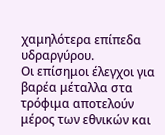χαμηλότερα επίπεδα υδραργύρου.
Οι επίσημοι έλεγχοι για βαρέα μέταλλα στα τρόφιμα αποτελούν μέρος των εθνικών και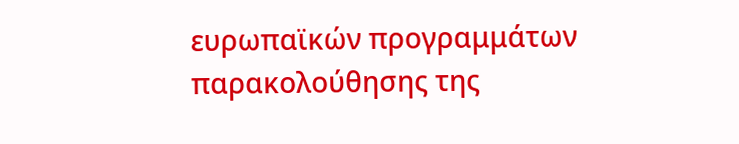ευρωπαϊκών προγραμμάτων παρακολούθησης της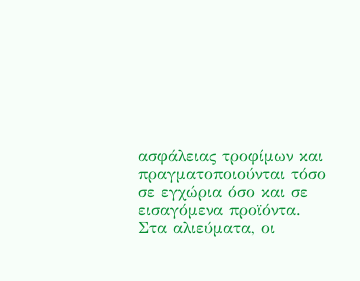ασφάλειας τροφίμων και πραγματοποιούνται τόσο σε εγχώρια όσο και σε εισαγόμενα προϊόντα. Στα αλιεύματα, οι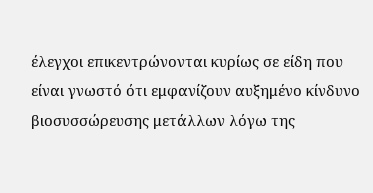έλεγχοι επικεντρώνονται κυρίως σε είδη που είναι γνωστό ότι εμφανίζουν αυξημένο κίνδυνο βιοσυσσώρευσης μετάλλων λόγω της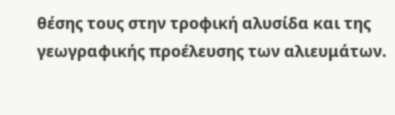θέσης τους στην τροφική αλυσίδα και της γεωγραφικής προέλευσης των αλιευμάτων.